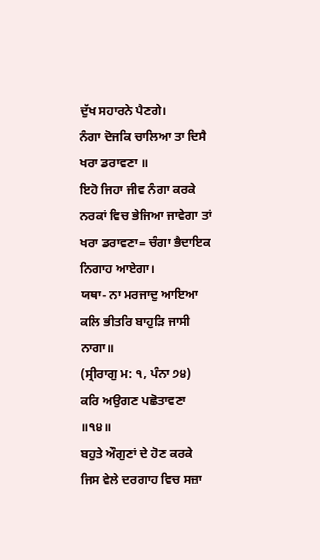ਦੁੱਖ ਸਹਾਰਨੇ ਪੈਣਗੇ।
ਨੰਗਾ ਦੋਜਕਿ ਚਾਲਿਆ ਤਾ ਦਿਸੈ ਖਰਾ ਡਰਾਵਣਾ ॥
ਇਹੋ ਜਿਹਾ ਜੀਵ ਨੰਗਾ ਕਰਕੇ ਨਰਕਾਂ ਵਿਚ ਭੇਜਿਆ ਜਾਵੇਗਾ ਤਾਂ ਖਰਾ ਡਰਾਵਣਾ= ਚੰਗਾ ਭੈਦਾਇਕ ਨਿਗਾਹ ਆਏਗਾ।
ਯਥਾ- ਨਾ ਮਰਜਾਦੁ ਆਇਆ ਕਲਿ ਭੀਤਰਿ ਬਾਹੁੜਿ ਜਾਸੀ ਨਾਗਾ॥
(ਸ੍ਰੀਰਾਗੁ ਮ: ੧, ਪੰਨਾ ੭੪)
ਕਰਿ ਅਉਗਣ ਪਛੋਤਾਵਣਾ ॥੧੪॥
ਬਹੁਤੇ ਔਗੁਣਾਂ ਦੇ ਹੋਣ ਕਰਕੇ ਜਿਸ ਵੇਲੇ ਦਰਗਾਹ ਵਿਚ ਸਜ਼ਾ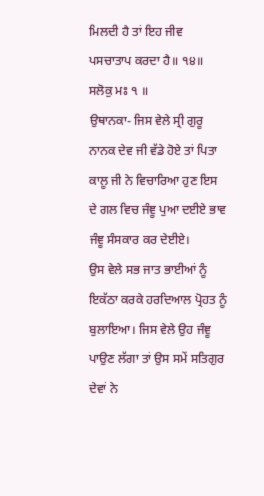ਮਿਲਦੀ ਹੈ ਤਾਂ ਇਹ ਜੀਵ ਪਸਚਾਤਾਪ ਕਰਦਾ ਹੈ॥ ੧੪॥
ਸਲੋਕੁ ਮਃ ੧ ॥
ਉਥਾਨਕਾ- ਜਿਸ ਵੇਲੇ ਸ੍ਰੀ ਗੁਰੂ ਨਾਨਕ ਦੇਵ ਜੀ ਵੱਡੇ ਹੋਏ ਤਾਂ ਪਿਤਾ ਕਾਲੂ ਜੀ ਨੇ ਵਿਚਾਰਿਆ ਹੁਣ ਇਸ ਦੇ ਗਲ ਵਿਚ ਜੰਞੂ ਪੁਆ ਦਈਏ ਭਾਵ ਜੰਞੂ ਸੰਸਕਾਰ ਕਰ ਦੇਈਏ।
ਉਸ ਵੇਲੇ ਸਭ ਜਾਤ ਭਾਈਆਂ ਨੂੰ ਇਕੱਠਾ ਕਰਕੇ ਹਰਦਿਆਲ ਪ੍ਰੋਹਤ ਨੂੰ ਬੁਲਾਇਆ। ਜਿਸ ਵੇਲੇ ਉਹ ਜੰਞੂ ਪਾਉਣ ਲੱਗਾ ਤਾਂ ਉਸ ਸਮੇਂ ਸਤਿਗੁਰ ਦੇਵਾਂ ਨੇ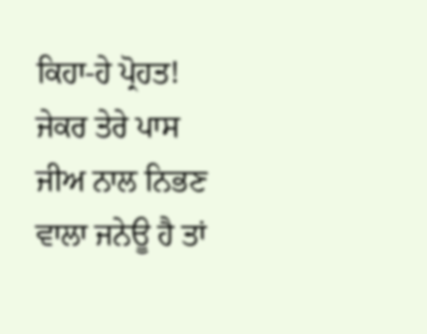ਕਿਹਾ-ਹੇ ਪ੍ਰੋਹਤ! ਜੇਕਰ ਤੇਰੇ ਪਾਸ ਜੀਅ ਨਾਲ ਨਿਭਣ ਵਾਲਾ ਜਨੇਊ ਹੈ ਤਾਂ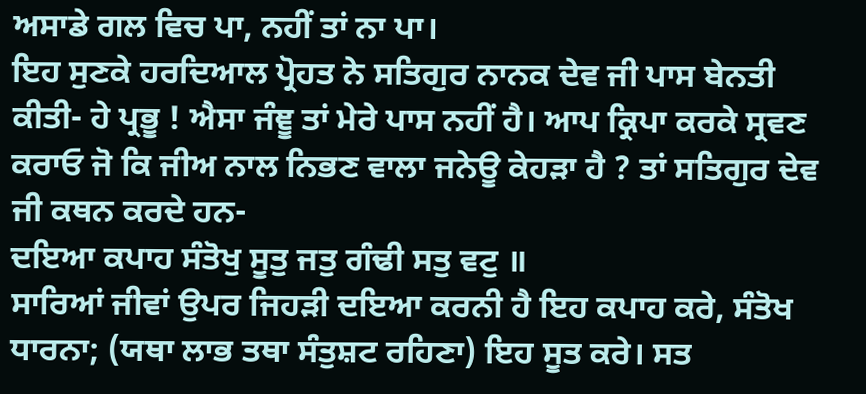ਅਸਾਡੇ ਗਲ ਵਿਚ ਪਾ, ਨਹੀਂ ਤਾਂ ਨਾ ਪਾ।
ਇਹ ਸੁਣਕੇ ਹਰਦਿਆਲ ਪ੍ਰੋਹਤ ਨੇ ਸਤਿਗੁਰ ਨਾਨਕ ਦੇਵ ਜੀ ਪਾਸ ਬੇਨਤੀ ਕੀਤੀ- ਹੇ ਪ੍ਰਭੂ ! ਐਸਾ ਜੰਞੂ ਤਾਂ ਮੇਰੇ ਪਾਸ ਨਹੀਂ ਹੈ। ਆਪ ਕ੍ਰਿਪਾ ਕਰਕੇ ਸ੍ਰਵਣ ਕਰਾਓ ਜੋ ਕਿ ਜੀਅ ਨਾਲ ਨਿਭਣ ਵਾਲਾ ਜਨੇਊ ਕੇਹੜਾ ਹੈ ? ਤਾਂ ਸਤਿਗੁਰ ਦੇਵ ਜੀ ਕਥਨ ਕਰਦੇ ਹਨ-
ਦਇਆ ਕਪਾਹ ਸੰਤੋਖੁ ਸੂਤੁ ਜਤੁ ਗੰਢੀ ਸਤੁ ਵਟੁ ॥
ਸਾਰਿਆਂ ਜੀਵਾਂ ਉਪਰ ਜਿਹੜੀ ਦਇਆ ਕਰਨੀ ਹੈ ਇਹ ਕਪਾਹ ਕਰੇ, ਸੰਤੋਖ ਧਾਰਨਾ; (ਯਥਾ ਲਾਭ ਤਥਾ ਸੰਤੁਸ਼ਟ ਰਹਿਣਾ) ਇਹ ਸੂਤ ਕਰੇ। ਸਤ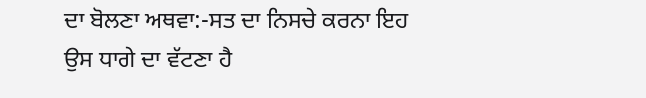ਦਾ ਬੋਲਣਾ ਅਥਵਾ:-ਸਤ ਦਾ ਨਿਸਚੇ ਕਰਨਾ ਇਹ ਉਸ ਧਾਗੇ ਦਾ ਵੱਟਣਾ ਹੈ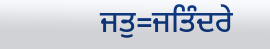ਜਤੁ=ਜਤਿੰਦਰੇ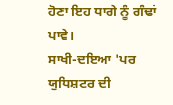ਹੋਣਾ ਇਹ ਧਾਗੇ ਨੂੰ ਗੰਢਾਂ ਪਾਵੇ।
ਸਾਖੀ-ਦਇਆ 'ਪਰ ਯੁਧਿਸ਼ਟਰ ਦੀ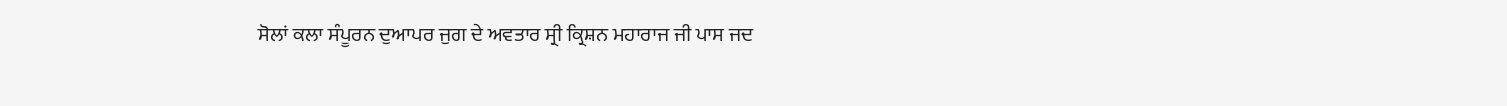ਸੋਲਾਂ ਕਲਾ ਸੰਪੂਰਨ ਦੁਆਪਰ ਜੁਗ ਦੇ ਅਵਤਾਰ ਸ੍ਰੀ ਕ੍ਰਿਸ਼ਨ ਮਹਾਰਾਜ ਜੀ ਪਾਸ ਜਦ